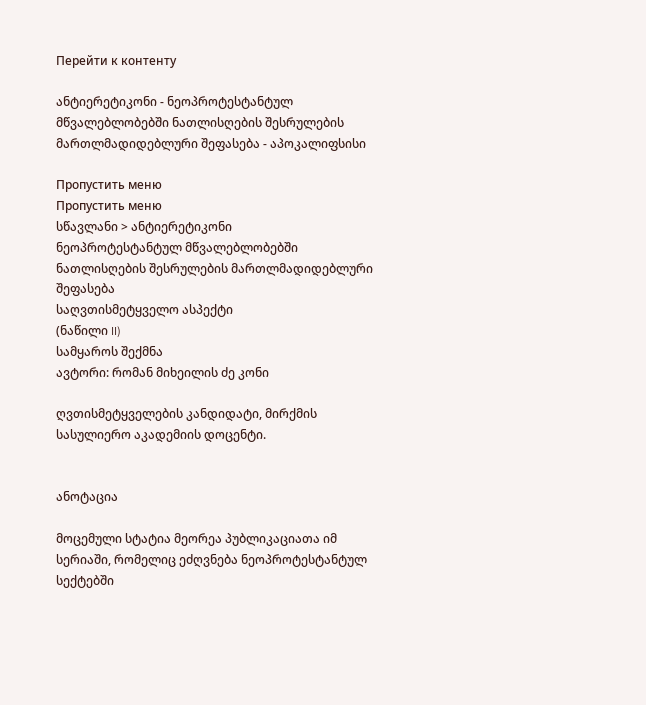Перейти к контенту

ანტიერეტიკონი - ნეოპროტესტანტულ მწვალებლობებში ნათლისღების შესრულების მართლმადიდებლური შეფასება - აპოკალიფსისი

Пропустить меню
Пропустить меню
სწავლანი > ანტიერეტიკონი
ნეოპროტესტანტულ მწვალებლობებში
ნათლისღების შესრულების მართლმადიდებლური შეფასება
საღვთისმეტყველო ასპექტი
(ნაწილი II)
სამყაროს შექმნა
ავტორი: რომან მიხეილის ძე კონი

ღვთისმეტყველების კანდიდატი, მირქმის სასულიერო აკადემიის დოცენტი.


ანოტაცია

მოცემული სტატია მეორეა პუბლიკაციათა იმ სერიაში, რომელიც ეძღვნება ნეოპროტესტანტულ სექტებში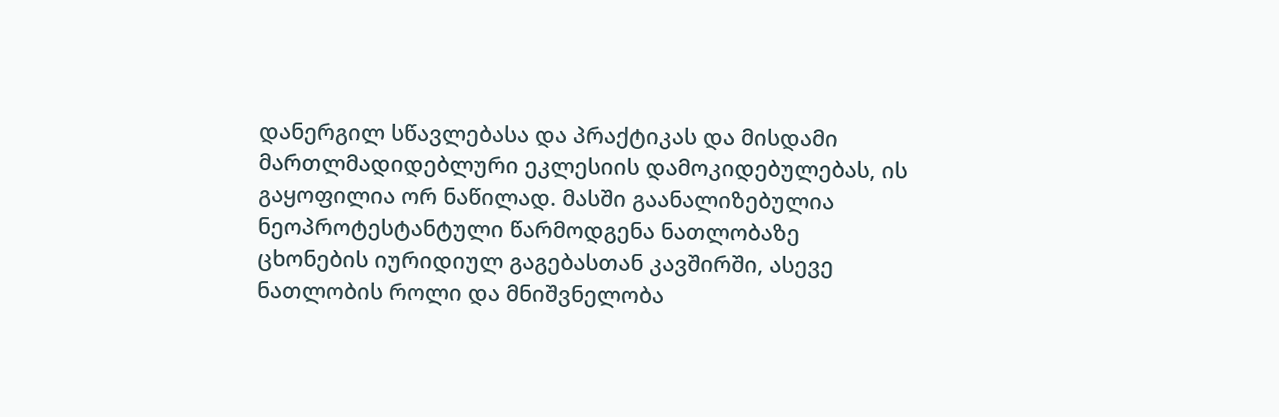დანერგილ სწავლებასა და პრაქტიკას და მისდამი მართლმადიდებლური ეკლესიის დამოკიდებულებას, ის გაყოფილია ორ ნაწილად. მასში გაანალიზებულია ნეოპროტესტანტული წარმოდგენა ნათლობაზე ცხონების იურიდიულ გაგებასთან კავშირში, ასევე ნათლობის როლი და მნიშვნელობა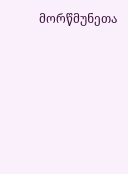მორწმუნეთა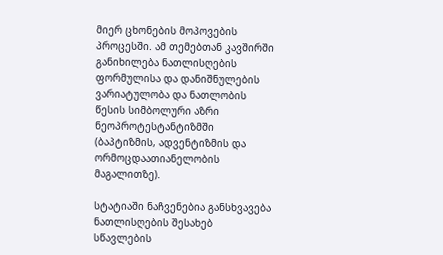მიერ ცხონების მოპოვების პროცესში. ამ თემებთან კავშირში განიხილება ნათლისღების ფორმულისა და დანიშნულების ვარიატულობა და ნათლობის წესის სიმბოლური აზრი ნეოპროტესტანტიზმში (ბაპტიზმის, ადვენტიზმის და ორმოცდაათიანელობის მაგალითზე).

სტატიაში ნაჩვენებია განსხვავება ნათლისღების შესახებ სწავლების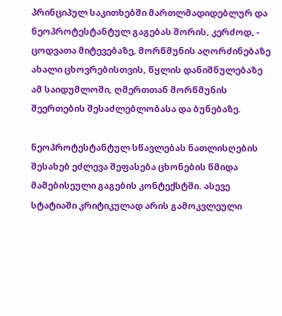პრინციპულ საკითხებში მართლმადიდებლურ და ნეოპროტესტანტულ გაგებას შორის, კერძოდ, - ცოდვათა მიტევებაზე, მორწმუნის აღორძინებაზე ახალი ცხოვრებისთვის, წყლის დანიშნულებაზე ამ საიდუმლოში, ღმერთთან მორწმუნის შეერთების შესაძლებლობასა და ბუნებაზე.

ნეოპროტესტანტულ სწავლებას ნათლისღების შესახებ ეძლევა შეფასება ცხონების წმიდა მამებისეული გაგების კონტექსტში. ასევე სტატიაში კრიტიკულად არის გამოკვლეული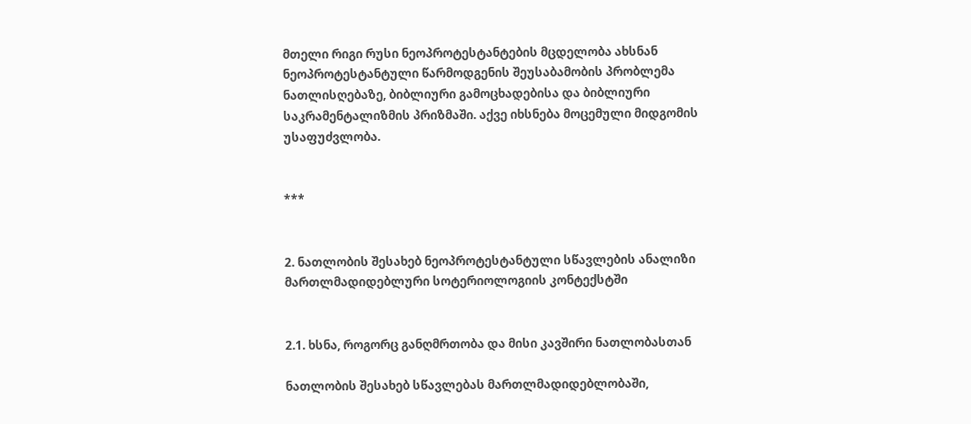მთელი რიგი რუსი ნეოპროტესტანტების მცდელობა ახსნან ნეოპროტესტანტული წარმოდგენის შეუსაბამობის პრობლემა ნათლისღებაზე, ბიბლიური გამოცხადებისა და ბიბლიური საკრამენტალიზმის პრიზმაში. აქვე იხსნება მოცემული მიდგომის უსაფუძვლობა.


***


2. ნათლობის შესახებ ნეოპროტესტანტული სწავლების ანალიზი მართლმადიდებლური სოტერიოლოგიის კონტექსტში


2.1. ხსნა, როგორც განღმრთობა და მისი კავშირი ნათლობასთან

ნათლობის შესახებ სწავლებას მართლმადიდებლობაში,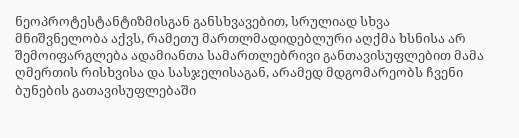ნეოპროტესტანტიზმისგან განსხვავებით, სრულიად სხვა მნიშვნელობა აქვს, რამეთუ მართლმადიდებლური აღქმა ხსნისა არ შემოიფარგლება ადამიანთა სამართლებრივი განთავისუფლებით მამა ღმერთის რისხვისა და სასჯელისაგან, არამედ მდგომარეობს ჩვენი ბუნების გათავისუფლებაში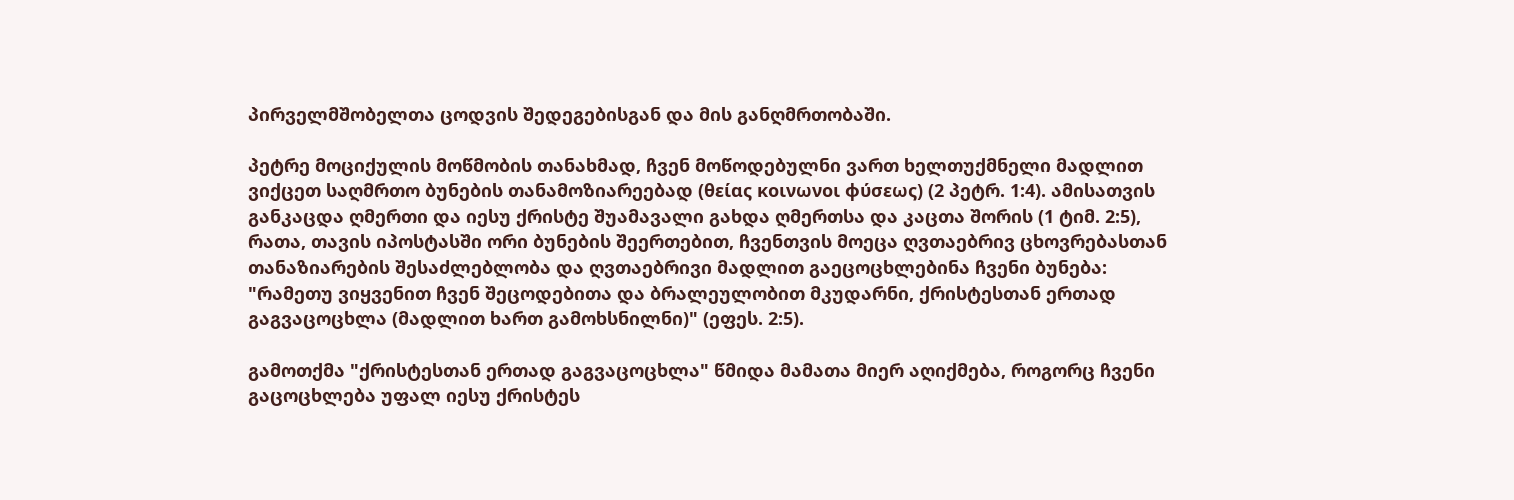პირველმშობელთა ცოდვის შედეგებისგან და მის განღმრთობაში.

პეტრე მოციქულის მოწმობის თანახმად, ჩვენ მოწოდებულნი ვართ ხელთუქმნელი მადლით ვიქცეთ საღმრთო ბუნების თანამოზიარეებად (θείας κοινωνοι φύσεως) (2 პეტრ. 1:4). ამისათვის განკაცდა ღმერთი და იესუ ქრისტე შუამავალი გახდა ღმერთსა და კაცთა შორის (1 ტიმ. 2:5), რათა, თავის იპოსტასში ორი ბუნების შეერთებით, ჩვენთვის მოეცა ღვთაებრივ ცხოვრებასთან თანაზიარების შესაძლებლობა და ღვთაებრივი მადლით გაეცოცხლებინა ჩვენი ბუნება: "რამეთუ ვიყვენით ჩვენ შეცოდებითა და ბრალეულობით მკუდარნი, ქრისტესთან ერთად გაგვაცოცხლა (მადლით ხართ გამოხსნილნი)" (ეფეს. 2:5).

გამოთქმა "ქრისტესთან ერთად გაგვაცოცხლა" წმიდა მამათა მიერ აღიქმება, როგორც ჩვენი გაცოცხლება უფალ იესუ ქრისტეს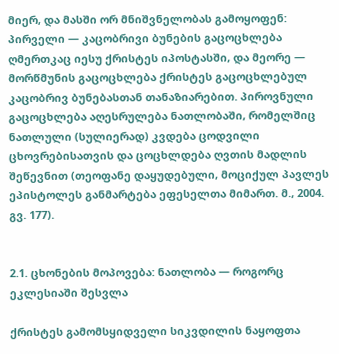მიერ, და მასში ორ მნიშვნელობას გამოყოფენ: პირველი — კაცობრივი ბუნების გაცოცხლება ღმერთკაც იესუ ქრისტეს იპოსტასში, და მეორე — მორწმუნის გაცოცხლება ქრისტეს გაცოცხლებულ კაცობრივ ბუნებასთან თანაზიარებით. პიროვნული გაცოცხლება აღესრულება ნათლობაში, რომელშიც ნათლული (სულიერად) კვდება ცოდვილი ცხოვრებისათვის და ცოცხლდება ღვთის მადლის შეწევნით (თეოფანე დაყუდებული, მოციქულ პავლეს ეპისტოლეს განმარტება ეფესელთა მიმართ. მ., 2004. გვ. 177).


2.1. ცხონების მოპოვება: ნათლობა — როგორც ეკლესიაში შესვლა

ქრისტეს გამომსყიდველი სიკვდილის ნაყოფთა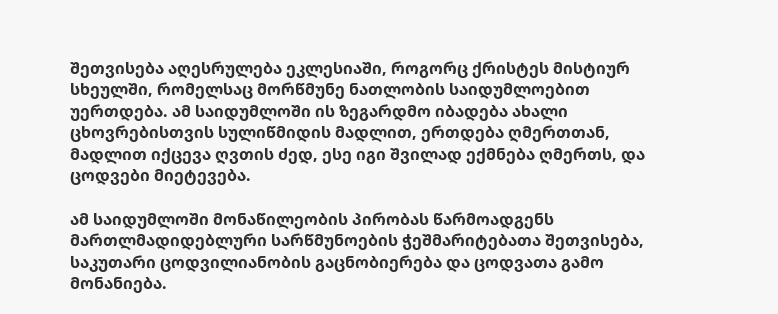შეთვისება აღესრულება ეკლესიაში, როგორც ქრისტეს მისტიურ სხეულში, რომელსაც მორწმუნე ნათლობის საიდუმლოებით უერთდება. ამ საიდუმლოში ის ზეგარდმო იბადება ახალი ცხოვრებისთვის სულიწმიდის მადლით, ერთდება ღმერთთან, მადლით იქცევა ღვთის ძედ, ესე იგი შვილად ექმნება ღმერთს, და ცოდვები მიეტევება.

ამ საიდუმლოში მონაწილეობის პირობას წარმოადგენს მართლმადიდებლური სარწმუნოების ჭეშმარიტებათა შეთვისება, საკუთარი ცოდვილიანობის გაცნობიერება და ცოდვათა გამო მონანიება.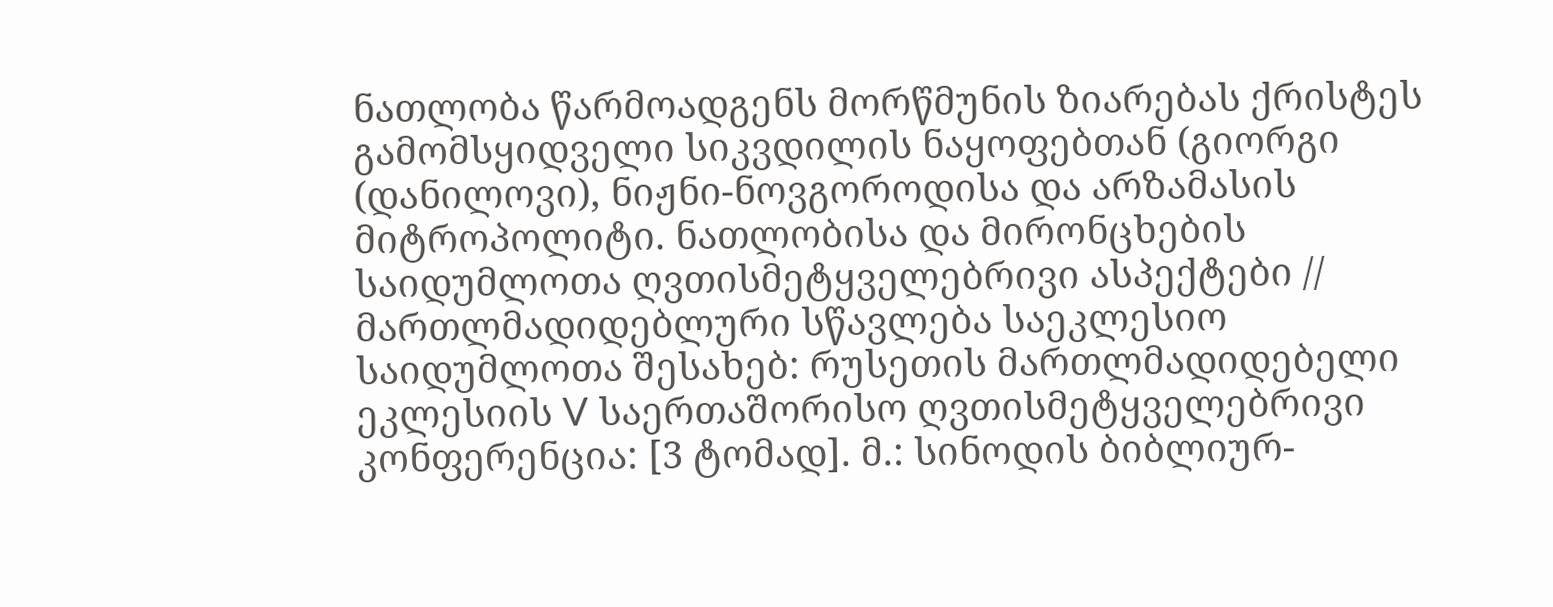ნათლობა წარმოადგენს მორწმუნის ზიარებას ქრისტეს გამომსყიდველი სიკვდილის ნაყოფებთან (გიორგი (დანილოვი), ნიჟნი-ნოვგოროდისა და არზამასის მიტროპოლიტი. ნათლობისა და მირონცხების საიდუმლოთა ღვთისმეტყველებრივი ასპექტები // მართლმადიდებლური სწავლება საეკლესიო საიდუმლოთა შესახებ: რუსეთის მართლმადიდებელი ეკლესიის V საერთაშორისო ღვთისმეტყველებრივი კონფერენცია: [3 ტომად]. მ.: სინოდის ბიბლიურ-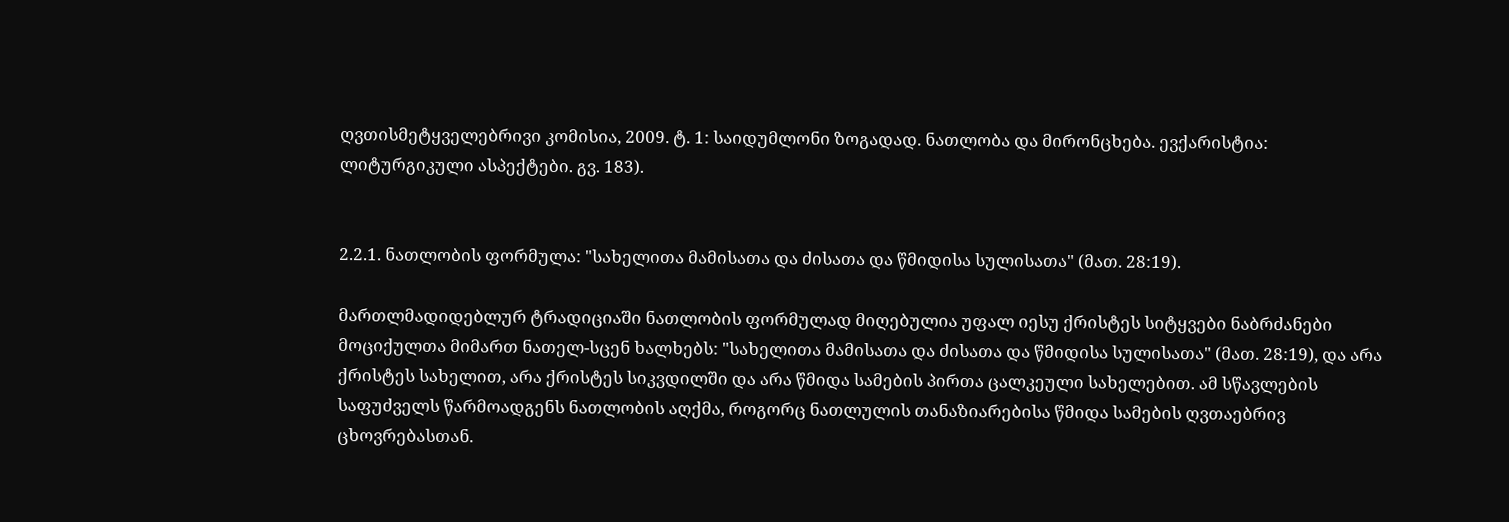ღვთისმეტყველებრივი კომისია, 2009. ტ. 1: საიდუმლონი ზოგადად. ნათლობა და მირონცხება. ევქარისტია: ლიტურგიკული ასპექტები. გვ. 183).


2.2.1. ნათლობის ფორმულა: "სახელითა მამისათა და ძისათა და წმიდისა სულისათა" (მათ. 28:19).

მართლმადიდებლურ ტრადიციაში ნათლობის ფორმულად მიღებულია უფალ იესუ ქრისტეს სიტყვები ნაბრძანები მოციქულთა მიმართ ნათელ-სცენ ხალხებს: "სახელითა მამისათა და ძისათა და წმიდისა სულისათა" (მათ. 28:19), და არა ქრისტეს სახელით, არა ქრისტეს სიკვდილში და არა წმიდა სამების პირთა ცალკეული სახელებით. ამ სწავლების საფუძველს წარმოადგენს ნათლობის აღქმა, როგორც ნათლულის თანაზიარებისა წმიდა სამების ღვთაებრივ ცხოვრებასთან.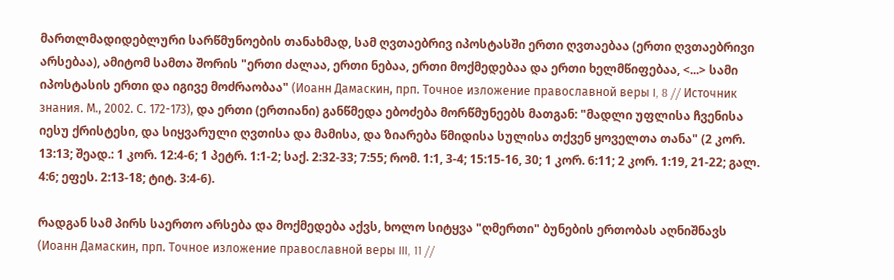მართლმადიდებლური სარწმუნოების თანახმად, სამ ღვთაებრივ იპოსტასში ერთი ღვთაებაა (ერთი ღვთაებრივი არსებაა), ამიტომ სამთა შორის "ერთი ძალაა, ერთი ნებაა, ერთი მოქმედებაა და ერთი ხელმწიფებაა, <...> სამი იპოსტასის ერთი და იგივე მოძრაობაა" (Иоанн Дамаскин, прп. Точное изложение православной веры I, 8 // Источник знания. М., 2002. С. 172-173), და ერთი (ერთიანი) განწმედა ებოძება მორწმუნეებს მათგან: "მადლი უფლისა ჩვენისა იესუ ქრისტესი, და სიყვარული ღვთისა და მამისა, და ზიარება წმიდისა სულისა თქვენ ყოველთა თანა" (2 კორ. 13:13; შეად.: 1 კორ. 12:4-6; 1 პეტრ. 1:1-2; საქ. 2:32-33; 7:55; რომ. 1:1, 3-4; 15:15-16, 30; 1 კორ. 6:11; 2 კორ. 1:19, 21-22; გალ. 4:6; ეფეს. 2:13-18; ტიტ. 3:4-6).

რადგან სამ პირს საერთო არსება და მოქმედება აქვს, ხოლო სიტყვა "ღმერთი" ბუნების ერთობას აღნიშნავს (Иоанн Дамаскин, прп. Точное изложение православной веры III, 11 //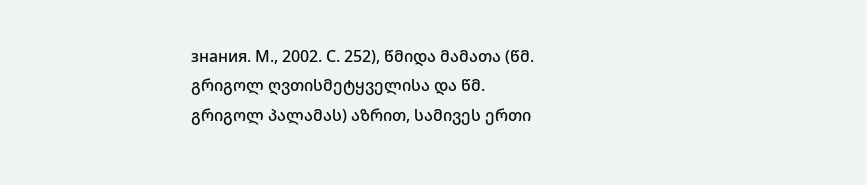знания. М., 2002. С. 252), წმიდა მამათა (წმ. გრიგოლ ღვთისმეტყველისა და წმ. გრიგოლ პალამას) აზრით, სამივეს ერთი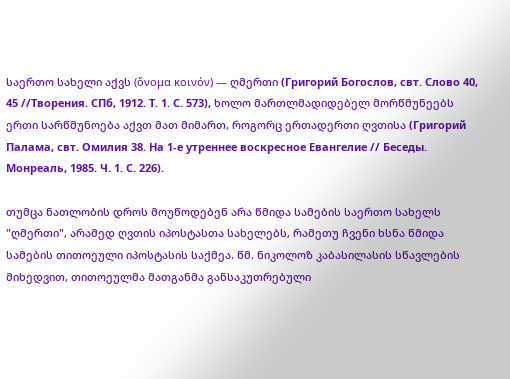საერთო სახელი აქვს (ὄνομα κοινόν) — ღმერთი (Григорий Богослов, свт. Слово 40, 45 //Творения. СПб, 1912. Т. 1. С. 573), ხოლო მართლმადიდებელ მორწმუნეებს ერთი სარწმუნოება აქვთ მათ მიმართ, როგორც ერთადერთი ღვთისა (Григорий Палама, свт. Омилия 38. На 1-е утреннее воскресное Евангелие // Беседы. Монреаль, 1985. Ч. 1. С. 226).

თუმცა ნათლობის დროს მოუწოდებენ არა წმიდა სამების საერთო სახელს "ღმერთი", არამედ ღვთის იპოსტასთა სახელებს, რამეთუ ჩვენი ხსნა წმიდა სამების თითოეული იპოსტასის საქმეა. წმ. ნიკოლოზ კაბასილასის სწავლების მიხედვით, თითოეულმა მათგანმა განსაკუთრებული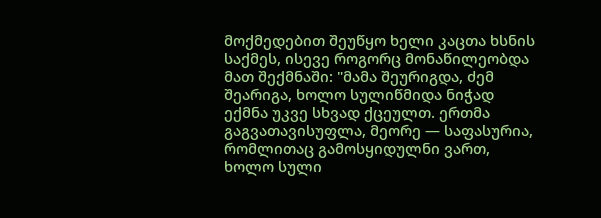მოქმედებით შეუწყო ხელი კაცთა ხსნის საქმეს, ისევე როგორც მონაწილეობდა მათ შექმნაში: "მამა შეურიგდა, ძემ შეარიგა, ხოლო სულიწმიდა ნიჭად ექმნა უკვე სხვად ქცეულთ. ერთმა გაგვათავისუფლა, მეორე — საფასურია, რომლითაც გამოსყიდულნი ვართ, ხოლო სული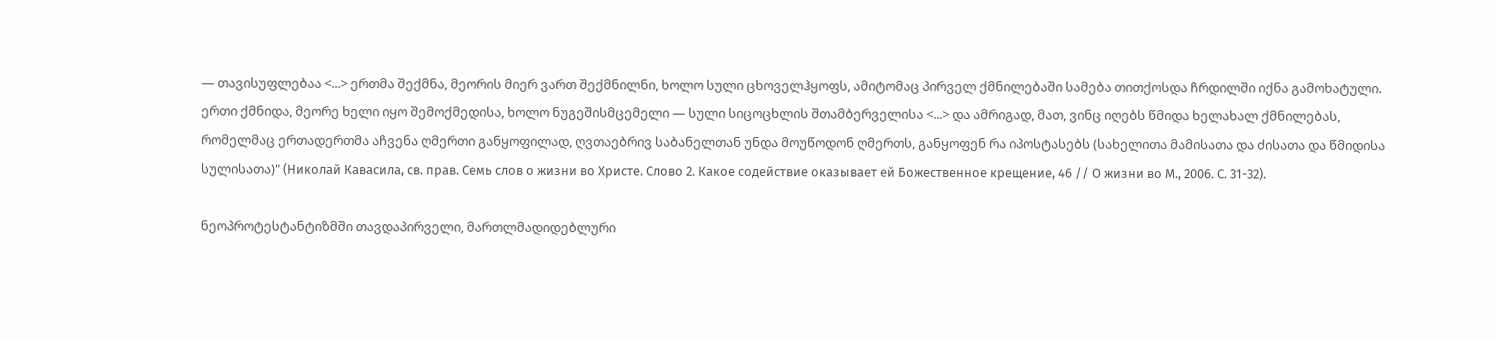— თავისუფლებაა <...> ერთმა შექმნა, მეორის მიერ ვართ შექმნილნი, ხოლო სული ცხოველჰყოფს, ამიტომაც პირველ ქმნილებაში სამება თითქოსდა ჩრდილში იქნა გამოხატული. ერთი ქმნიდა, მეორე ხელი იყო შემოქმედისა, ხოლო ნუგეშისმცემელი — სული სიცოცხლის შთამბერველისა <...> და ამრიგად, მათ, ვინც იღებს წმიდა ხელახალ ქმნილებას, რომელმაც ერთადერთმა აჩვენა ღმერთი განყოფილად, ღვთაებრივ საბანელთან უნდა მოუწოდონ ღმერთს, განყოფენ რა იპოსტასებს (სახელითა მამისათა და ძისათა და წმიდისა სულისათა)" (Николай Кавасила, св. прав. Семь слов о жизни во Христе. Слово 2. Какое содействие оказывает ей Божественное крещение, 46 // О жизни во М., 2006. С. 31-32).

ნეოპროტესტანტიზმში თავდაპირველი, მართლმადიდებლური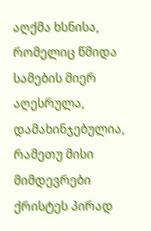აღქმა ხსნისა, რომელიც წმიდა სამების მიერ აღესრულა, დამახინჯებულია, რამეთუ მისი მიმდევრები ქრისტეს პირად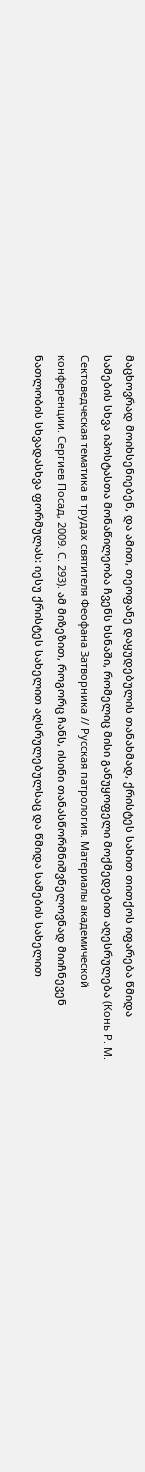მაცხოვრად მოიხსენიებენ, და ამით, თეოფანე დაყუდებულის თანახმად, ქრისტეს სახით თითქოს იფარება წმიდა სამების სხვა იპოსტასთა მონაწილეობა ჩვენს ხსნაში, რომელიც მისი განუყოფელი მოქმედებით აღესრულება (Конь Р. М. Сектоведческая тематика в трудах святителя Феофана Затворника // Русская патрология. Материалы академической конференции. Сергиев Посад, 2009. С. 293). ამ მიზეზით, როგორც ჩანს, ისინი თანასწორმნიშვნელოვნად მიიჩნევენ ნათლობის სხვადასხვა ფორმულას: იესუ ქრისტეს სახელით აღსრულებულსაც და წმიდა სამების სახელით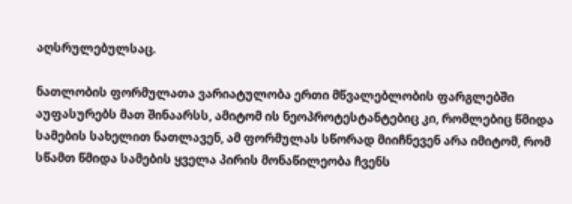აღსრულებულსაც.

ნათლობის ფორმულათა ვარიატულობა ერთი მწვალებლობის ფარგლებში აუფასურებს მათ შინაარსს, ამიტომ ის ნეოპროტესტანტებიც კი, რომლებიც წმიდა სამების სახელით ნათლავენ, ამ ფორმულას სწორად მიიჩნევენ არა იმიტომ, რომ სწამთ წმიდა სამების ყველა პირის მონაწილეობა ჩვენს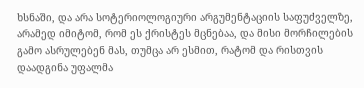ხსნაში, და არა სოტერიოლოგიური არგუმენტაციის საფუძველზე, არამედ იმიტომ, რომ ეს ქრისტეს მცნებაა, და მისი მორჩილების გამო ასრულებენ მას, თუმცა არ ესმით, რატომ და რისთვის დაადგინა უფალმა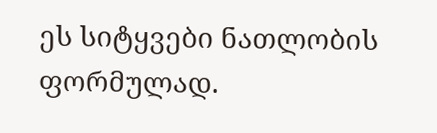ეს სიტყვები ნათლობის ფორმულად.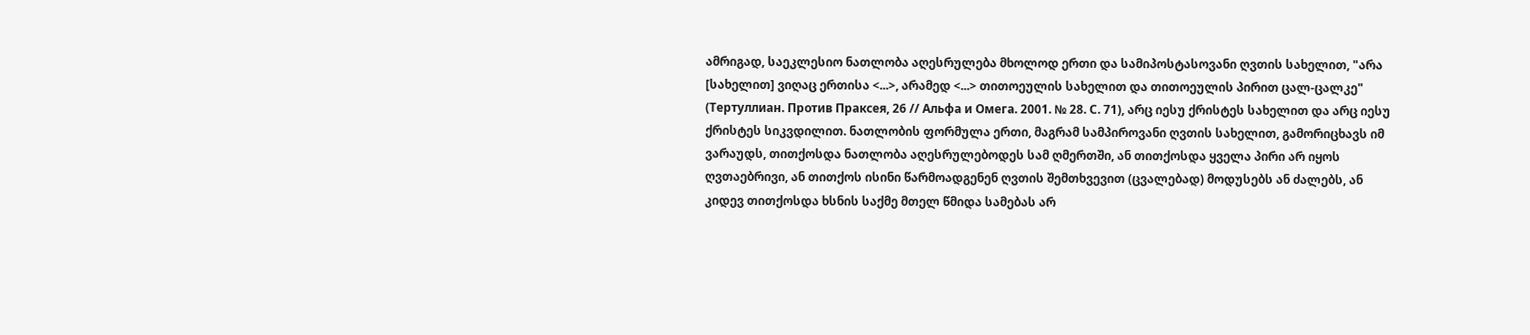ამრიგად, საეკლესიო ნათლობა აღესრულება მხოლოდ ერთი და სამიპოსტასოვანი ღვთის სახელით, "არა [სახელით] ვიღაც ერთისა <...>, არამედ <...> თითოეულის სახელით და თითოეულის პირით ცალ-ცალკე" (Тертуллиан. Против Праксея, 26 // Альфа и Омега. 2001. № 28. С. 71), არც იესუ ქრისტეს სახელით და არც იესუ ქრისტეს სიკვდილით. ნათლობის ფორმულა ერთი, მაგრამ სამპიროვანი ღვთის სახელით, გამორიცხავს იმ ვარაუდს, თითქოსდა ნათლობა აღესრულებოდეს სამ ღმერთში, ან თითქოსდა ყველა პირი არ იყოს ღვთაებრივი, ან თითქოს ისინი წარმოადგენენ ღვთის შემთხვევით (ცვალებად) მოდუსებს ან ძალებს, ან კიდევ თითქოსდა ხსნის საქმე მთელ წმიდა სამებას არ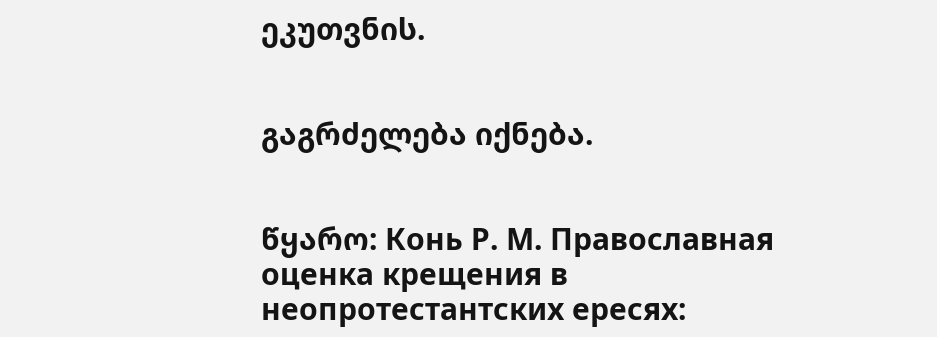ეკუთვნის.


გაგრძელება იქნება.


წყარო: Конь Р. М. Православная оценка крещения в неопротестантских ересях: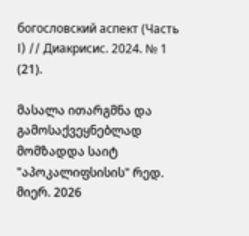богословский аспект (Часть I) // Диакрисис. 2024. № 1 (21).

მასალა ითარგმნა და გამოსაქვეყნებლად მომზადდა საიტ "აპოკალიფსისის" რედ. მიერ. 2026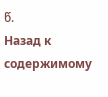წ.
Назад к содержимому